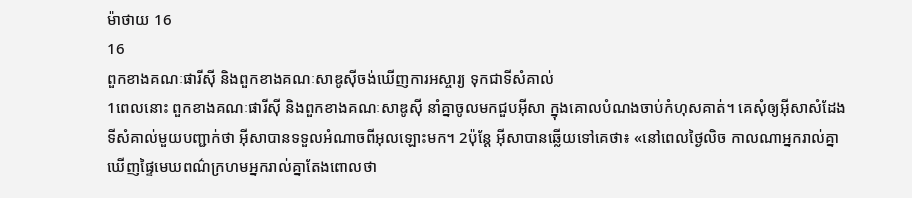ម៉ាថាយ 16
16
ពួកខាងគណៈផារីស៊ី និងពួកខាងគណៈសាឌូស៊ីចង់ឃើញការអស្ចារ្យ ទុកជាទីសំគាល់
1ពេលនោះ ពួកខាងគណៈផារីស៊ី និងពួកខាងគណៈសាឌូស៊ី នាំគ្នាចូលមកជួបអ៊ីសា ក្នុងគោលបំណងចាប់កំហុសគាត់។ គេសុំឲ្យអ៊ីសាសំដែងទីសំគាល់មួយបញ្ជាក់ថា អ៊ីសាបានទទួលអំណាចពីអុលឡោះមក។ 2ប៉ុន្ដែ អ៊ីសាបានឆ្លើយទៅគេថា៖ «នៅពេលថ្ងៃលិច កាលណាអ្នករាល់គ្នាឃើញផ្ទៃមេឃពណ៌ក្រហមអ្នករាល់គ្នាតែងពោលថា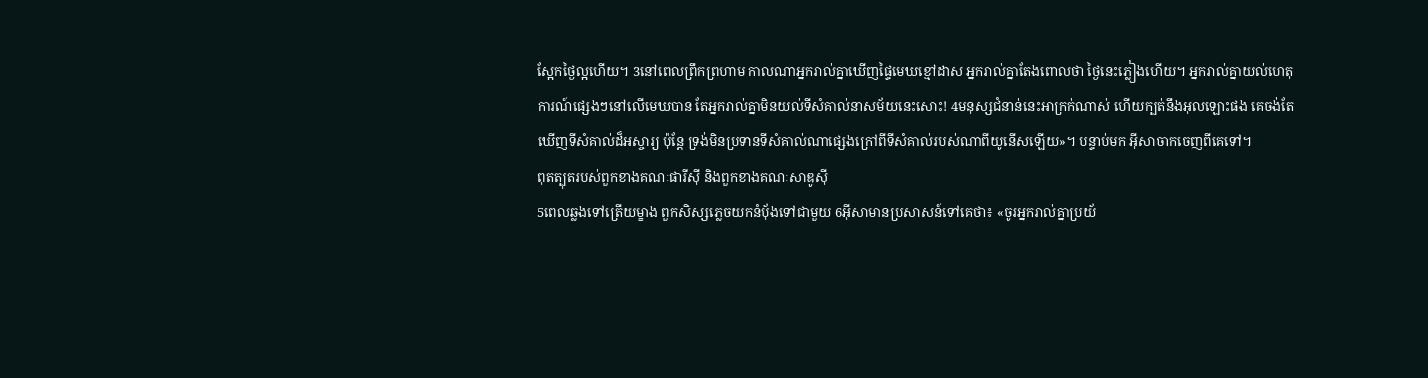ស្អែកថ្ងៃល្អហើយ។ 3នៅពេលព្រឹកព្រហាម កាលណាអ្នករាល់គ្នាឃើញផ្ទៃមេឃខ្មៅដាស អ្នករាល់គ្នាតែងពោលថា ថ្ងៃនេះភ្លៀងហើយ។ អ្នករាល់គ្នាយល់ហេតុការណ៍ផ្សេងៗនៅលើមេឃបាន តែអ្នករាល់គ្នាមិនយល់ទីសំគាល់នាសម័យនេះសោះ! 4មនុស្សជំនាន់នេះអាក្រក់ណាស់ ហើយក្បត់នឹងអុលឡោះផង គេចង់តែឃើញទីសំគាល់ដ៏អស្ចារ្យ ប៉ុន្ដែ ទ្រង់មិនប្រទានទីសំគាល់ណាផ្សេងក្រៅពីទីសំគាល់របស់ណាពីយូនើសឡើយ»។ បន្ទាប់មក អ៊ីសាចាកចេញពីគេទៅ។
ពុតត្បុតរបស់ពួកខាងគណៈផារីស៊ី និងពួកខាងគណៈសាឌូស៊ី
5ពេលឆ្លងទៅត្រើយម្ខាង ពួកសិស្សភ្លេចយកនំបុ័ងទៅជាមួយ 6អ៊ីសាមានប្រសាសន៍ទៅគេថា៖ «ចូរអ្នករាល់គ្នាប្រយ័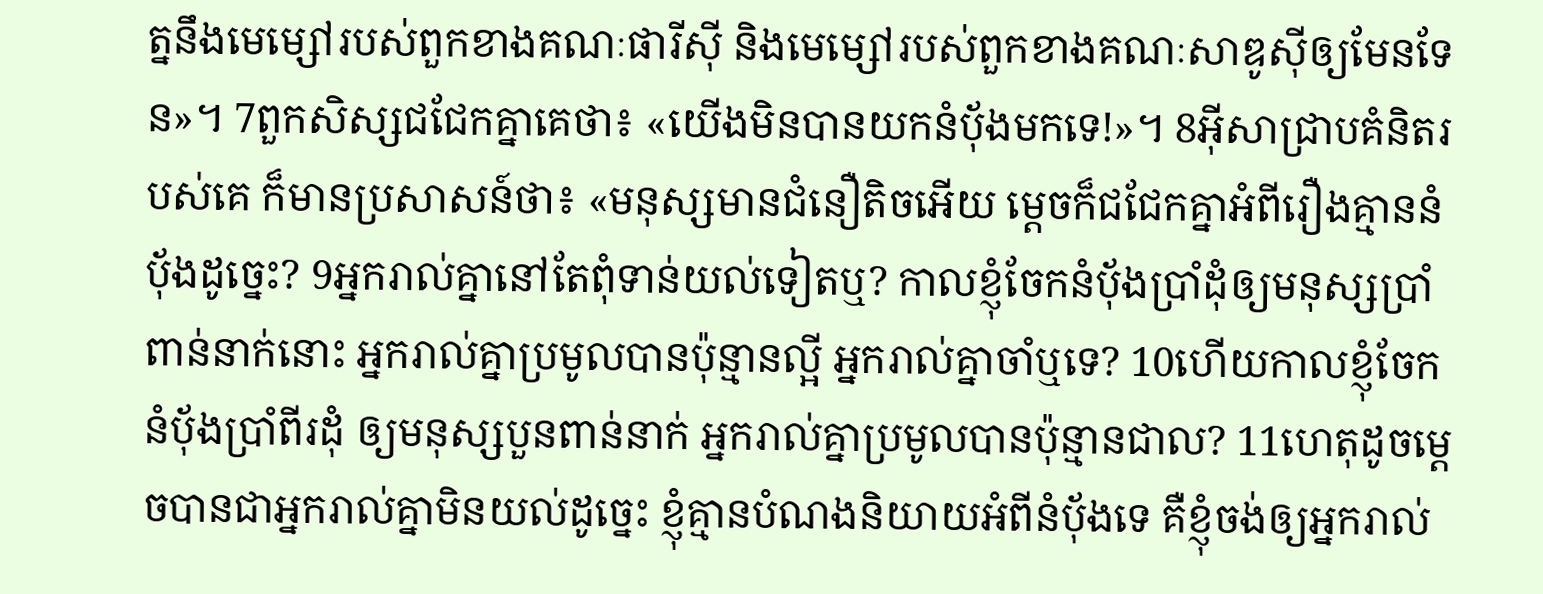ត្ននឹងមេម្សៅរបស់ពួកខាងគណៈផារីស៊ី និងមេម្សៅរបស់ពួកខាងគណៈសាឌូស៊ីឲ្យមែនទែន»។ 7ពួកសិស្សជជែកគ្នាគេថា៖ «យើងមិនបានយកនំបុ័ងមកទេ!»។ 8អ៊ីសាជ្រាបគំនិតរបស់គេ ក៏មានប្រសាសន៍ថា៖ «មនុស្សមានជំនឿតិចអើយ ម្ដេចក៏ជជែកគ្នាអំពីរឿងគ្មាននំបុ័ងដូច្នេះ? 9អ្នករាល់គ្នានៅតែពុំទាន់យល់ទៀតឬ? កាលខ្ញុំចែកនំបុ័ងប្រាំដុំឲ្យមនុស្សប្រាំពាន់នាក់នោះ អ្នករាល់គ្នាប្រមូលបានប៉ុន្មានល្អី អ្នករាល់គ្នាចាំឬទេ? 10ហើយកាលខ្ញុំចែកនំបុ័ងប្រាំពីរដុំ ឲ្យមនុស្សបួនពាន់នាក់ អ្នករាល់គ្នាប្រមូលបានប៉ុន្មានជាល? 11ហេតុដូចម្ដេចបានជាអ្នករាល់គ្នាមិនយល់ដូច្នេះ ខ្ញុំគ្មានបំណងនិយាយអំពីនំបុ័ងទេ គឺខ្ញុំចង់ឲ្យអ្នករាល់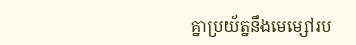គ្នាប្រយ័ត្ននឹងមេម្សៅរប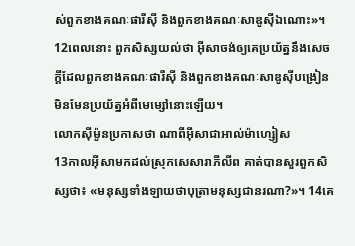ស់ពួកខាងគណៈផារីស៊ី និងពួកខាងគណៈសាឌូស៊ីឯណោះ»។
12ពេលនោះ ពួកសិស្សយល់ថា អ៊ីសាចង់ឲ្យគេប្រយ័ត្ននឹងសេចក្ដីដែលពួកខាងគណៈផារីស៊ី និងពួកខាងគណៈសាឌូស៊ីបង្រៀន មិនមែនប្រយ័ត្នអំពីមេម្សៅនោះឡើយ។
លោកស៊ីម៉ូនប្រកាសថា ណាពីអ៊ីសាជាអាល់ម៉ាហ្សៀស
13កាលអ៊ីសាមកដល់ស្រុកសេសារាភីលីព គាត់បានសួរពួកសិស្សថា៖ «មនុស្សទាំងឡាយថាបុត្រាមនុស្សជានរណា?»។ 14គេ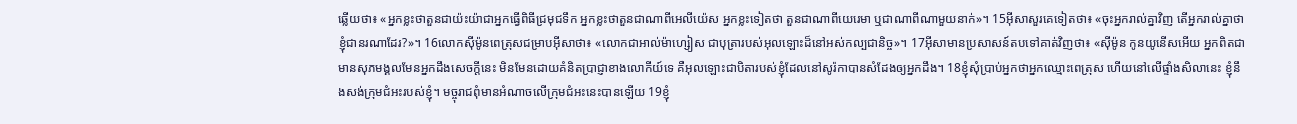ឆ្លើយថា៖ «អ្នកខ្លះថាតួនជាយ៉ះយ៉ាជាអ្នកធ្វើពិធីជ្រមុជទឹក អ្នកខ្លះថាតួនជាណាពីអេលីយ៉េស អ្នកខ្លះទៀតថា តួនជាណាពីយេរេមា ឬជាណាពីណាមួយនាក់»។ 15អ៊ីសាសួរគេទៀតថា៖ «ចុះអ្នករាល់គ្នាវិញ តើអ្នករាល់គ្នាថា ខ្ញុំជានរណាដែរ?»។ 16លោកស៊ីម៉ូនពេត្រុសជម្រាបអ៊ីសាថា៖ «លោកជាអាល់ម៉ាហ្សៀស ជាបុត្រារបស់អុលឡោះដ៏នៅអស់កល្បជានិច្ច»។ 17អ៊ីសាមានប្រសាសន៍តបទៅគាត់វិញថា៖ «ស៊ីម៉ូន កូនយូនើសអើយ អ្នកពិតជាមានសុភមង្គលមែនអ្នកដឹងសេចក្ដីនេះ មិនមែនដោយគំនិតប្រាជ្ញាខាងលោកីយ៍ទេ គឺអុលឡោះជាបិតារបស់ខ្ញុំដែលនៅសូរ៉កាបានសំដែងឲ្យអ្នកដឹង។ 18ខ្ញុំសុំប្រាប់អ្នកថាអ្នកឈ្មោះពេត្រុស ហើយនៅលើផ្ទាំងសិលានេះ ខ្ញុំនឹងសង់ក្រុមជំអះរបស់ខ្ញុំ។ មច្ចុរាជពុំមានអំណាចលើក្រុមជំអះនេះបានឡើយ 19ខ្ញុំ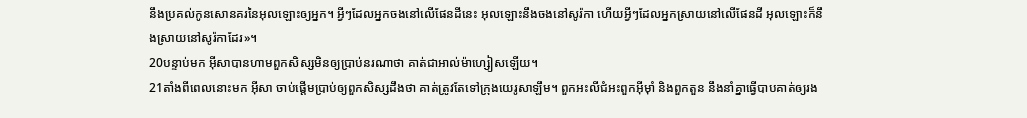នឹងប្រគល់កូនសោនគរនៃអុលឡោះឲ្យអ្នក។ អ្វីៗដែលអ្នកចងនៅលើផែនដីនេះ អុលឡោះនឹងចងនៅសូរ៉កា ហើយអ្វីៗដែលអ្នកស្រាយនៅលើផែនដី អុលឡោះក៏នឹងស្រាយនៅសូរ៉កាដែរ»។
20បន្ទាប់មក អ៊ីសាបានហាមពួកសិស្សមិនឲ្យប្រាប់នរណាថា គាត់ជាអាល់ម៉ាហ្សៀសឡើយ។
21តាំងពីពេលនោះមក អ៊ីសា ចាប់ផ្ដើមប្រាប់ឲ្យពួកសិស្សដឹងថា គាត់ត្រូវតែទៅក្រុងយេរូសាឡឹម។ ពួកអះលីជំអះពួកអ៊ីមុាំ និងពួកតួន នឹងនាំគ្នាធ្វើបាបគាត់ឲ្យរង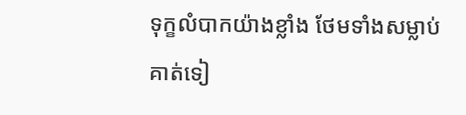ទុក្ខលំបាកយ៉ាងខ្លាំង ថែមទាំងសម្លាប់គាត់ទៀ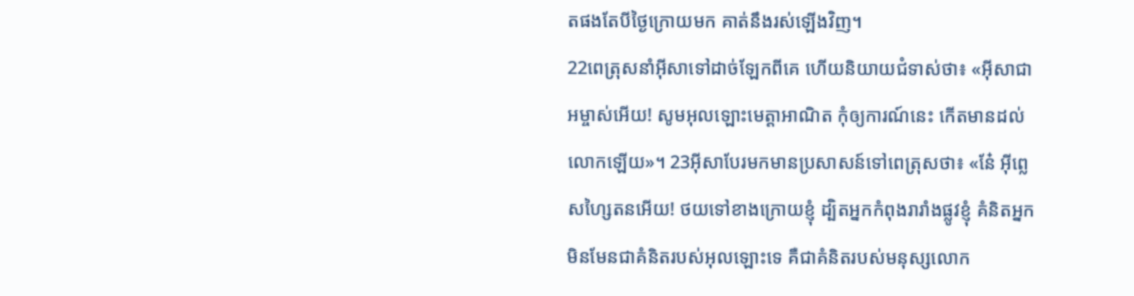តផងតែបីថ្ងៃក្រោយមក គាត់នឹងរស់ឡើងវិញ។
22ពេត្រុសនាំអ៊ីសាទៅដាច់ឡែកពីគេ ហើយនិយាយជំទាស់ថា៖ «អ៊ីសាជាអម្ចាស់អើយ! សូមអុលឡោះមេត្ដាអាណិត កុំឲ្យការណ៍នេះ កើតមានដល់លោកឡើយ»។ 23អ៊ីសាបែរមកមានប្រសាសន៍ទៅពេត្រុសថា៖ «នែ៎ អ៊ីព្លេសហ្សៃតនអើយ! ថយទៅខាងក្រោយខ្ញុំ ដ្បិតអ្នកកំពុងរារាំងផ្លូវខ្ញុំ គំនិតអ្នកមិនមែនជាគំនិតរបស់អុលឡោះទេ គឺជាគំនិតរបស់មនុស្សលោក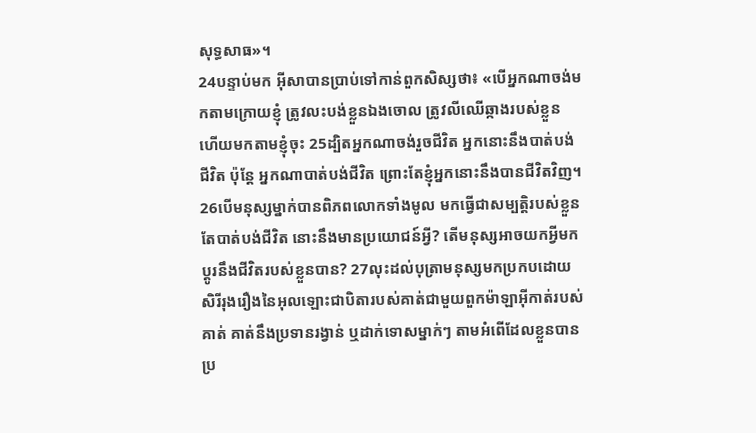សុទ្ធសាធ»។
24បន្ទាប់មក អ៊ីសាបានប្រាប់ទៅកាន់ពួកសិស្សថា៖ «បើអ្នកណាចង់មកតាមក្រោយខ្ញុំ ត្រូវលះបង់ខ្លួនឯងចោល ត្រូវលីឈើឆ្កាងរបស់ខ្លួន ហើយមកតាមខ្ញុំចុះ 25ដ្បិតអ្នកណាចង់រួចជីវិត អ្នកនោះនឹងបាត់បង់ជីវិត ប៉ុន្ដែ អ្នកណាបាត់បង់ជីវិត ព្រោះតែខ្ញុំអ្នកនោះនឹងបានជីវិតវិញ។ 26បើមនុស្សម្នាក់បានពិភពលោកទាំងមូល មកធ្វើជាសម្បត្តិរបស់ខ្លួន តែបាត់បង់ជីវិត នោះនឹងមានប្រយោជន៍អ្វី? តើមនុស្សអាចយកអ្វីមកប្ដូរនឹងជីវិតរបស់ខ្លួនបាន? 27លុះដល់បុត្រាមនុស្សមកប្រកបដោយសិរីរុងរឿងនៃអុលឡោះជាបិតារបស់គាត់ជាមួយពួកម៉ាឡាអ៊ីកាត់របស់គាត់ គាត់នឹងប្រទានរង្វាន់ ឬដាក់ទោសម្នាក់ៗ តាមអំពើដែលខ្លួនបានប្រ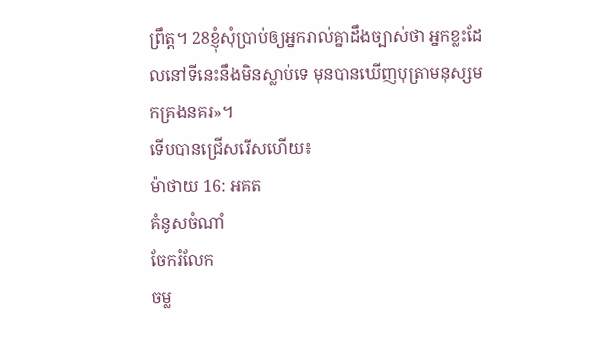ព្រឹត្ដ។ 28ខ្ញុំសុំប្រាប់ឲ្យអ្នករាល់គ្នាដឹងច្បាស់ថា អ្នកខ្លះដែលនៅទីនេះនឹងមិនស្លាប់ទេ មុនបានឃើញបុត្រាមនុស្សមកគ្រងនគរ»។
ទើបបានជ្រើសរើសហើយ៖
ម៉ាថាយ 16: អគត
គំនូសចំណាំ
ចែករំលែក
ចម្ល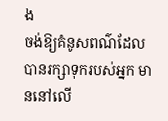ង
ចង់ឱ្យគំនូសពណ៌ដែលបានរក្សាទុករបស់អ្នក មាននៅលើ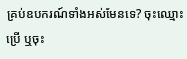គ្រប់ឧបករណ៍ទាំងអស់មែនទេ? ចុះឈ្មោះប្រើ ឬចុះ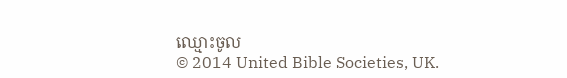ឈ្មោះចូល
© 2014 United Bible Societies, UK.